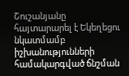Շուշանյանը հայտարարել է Եկեղեցու նկատմամբ իշխանությունների համակարգված ճնշման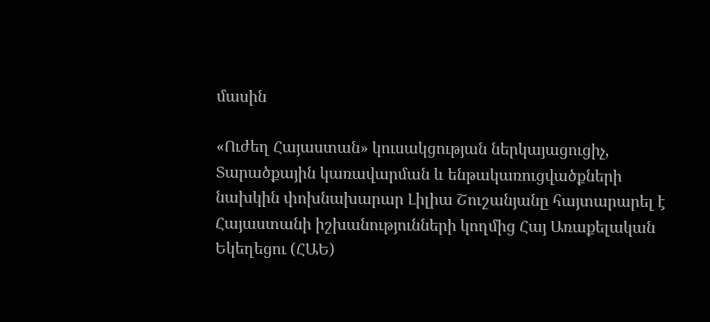մասին

«Ուժեղ Հայաստան» կուսակցության ներկայացուցիչ, Տարածքային կառավարման և ենթակառուցվածքների նախկին փոխնախարար Լիլիա Շուշանյանը հայտարարել է Հայաստանի իշխանությունների կողմից Հայ Առաքելական Եկեղեցու (ՀԱԵ)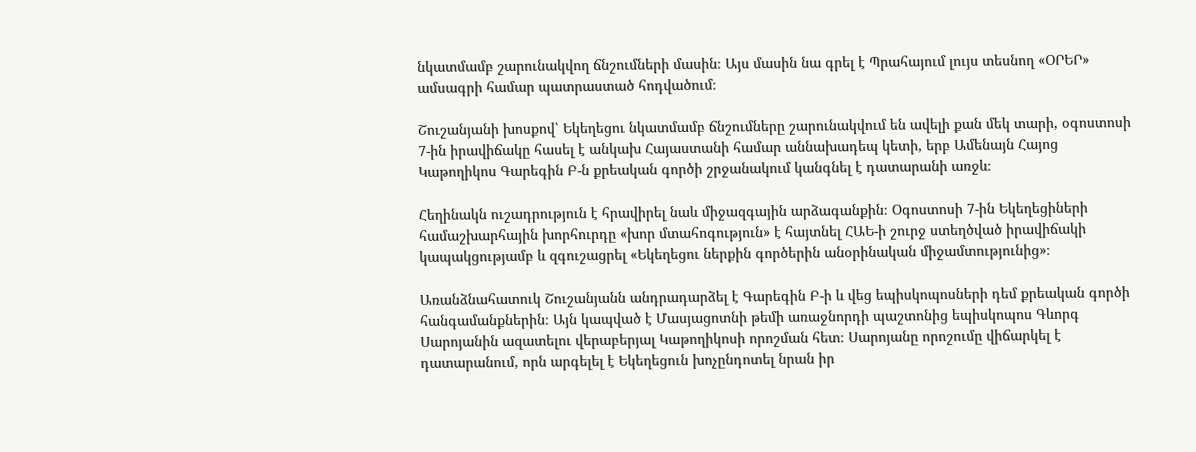նկատմամբ շարունակվող ճնշումների մասին։ Այս մասին նա գրել է Պրահայում լույս տեսնող «ՕՐԵՐ» ամսագրի համար պատրաստած հոդվածում։

Շուշանյանի խոսքով՝ Եկեղեցու նկատմամբ ճնշումները շարունակվում են ավելի քան մեկ տարի, օգոստոսի 7-ին իրավիճակը հասել է անկախ Հայաստանի համար աննախադեպ կետի, երբ Ամենայն Հայոց Կաթողիկոս Գարեգին Բ-ն քրեական գործի շրջանակում կանգնել է դատարանի առջև։

Հեղինակն ուշադրություն է հրավիրել նաև միջազգային արձագանքին։ Օգոստոսի 7-ին Եկեղեցիների համաշխարհային խորհուրդը «խոր մտահոգություն» է հայտնել ՀԱԵ-ի շուրջ ստեղծված իրավիճակի կապակցությամբ և զգուշացրել «Եկեղեցու ներքին գործերին անօրինական միջամտությունից»։

Առանձնահատուկ Շուշանյանն անդրադարձել է Գարեգին Բ-ի և վեց եպիսկոպոսների դեմ քրեական գործի հանգամանքներին։ Այն կապված է Մասյացոտնի թեմի առաջնորդի պաշտոնից եպիսկոպոս Գևորգ Սարոյանին ազատելու վերաբերյալ Կաթողիկոսի որոշման հետ։ Սարոյանը որոշումը վիճարկել է դատարանում, որն արգելել է Եկեղեցուն խոչընդոտել նրան իր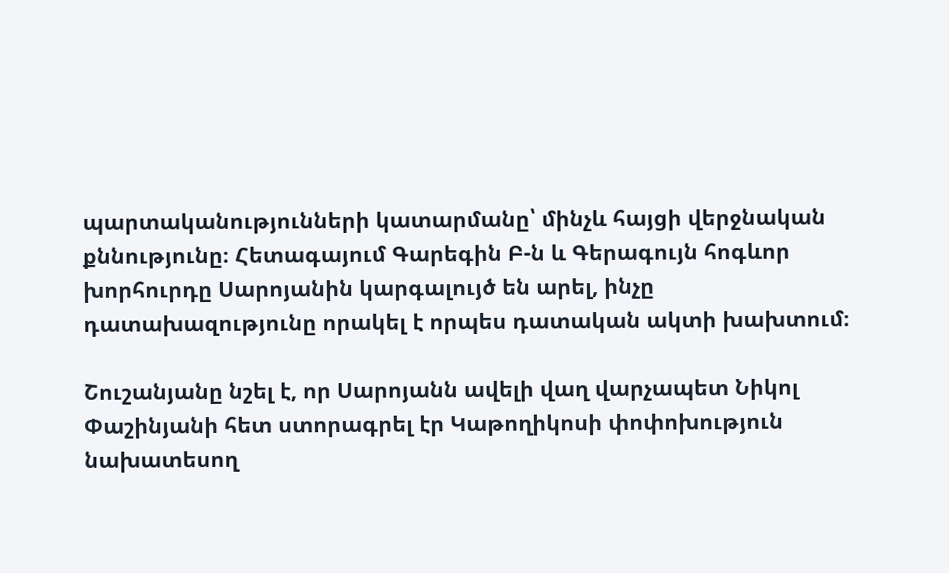պարտականությունների կատարմանը՝ մինչև հայցի վերջնական քննությունը։ Հետագայում Գարեգին Բ-ն և Գերագույն հոգևոր խորհուրդը Սարոյանին կարգալույծ են արել, ինչը դատախազությունը որակել է որպես դատական ակտի խախտում։

Շուշանյանը նշել է, որ Սարոյանն ավելի վաղ վարչապետ Նիկոլ Փաշինյանի հետ ստորագրել էր Կաթողիկոսի փոփոխություն նախատեսող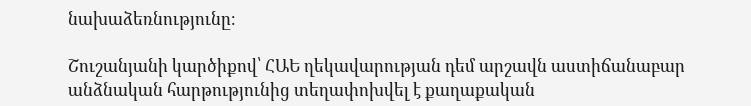նախաձեռնությունը։

Շուշանյանի կարծիքով՝ ՀԱԵ ղեկավարության դեմ արշավն աստիճանաբար անձնական հարթությունից տեղափոխվել է քաղաքական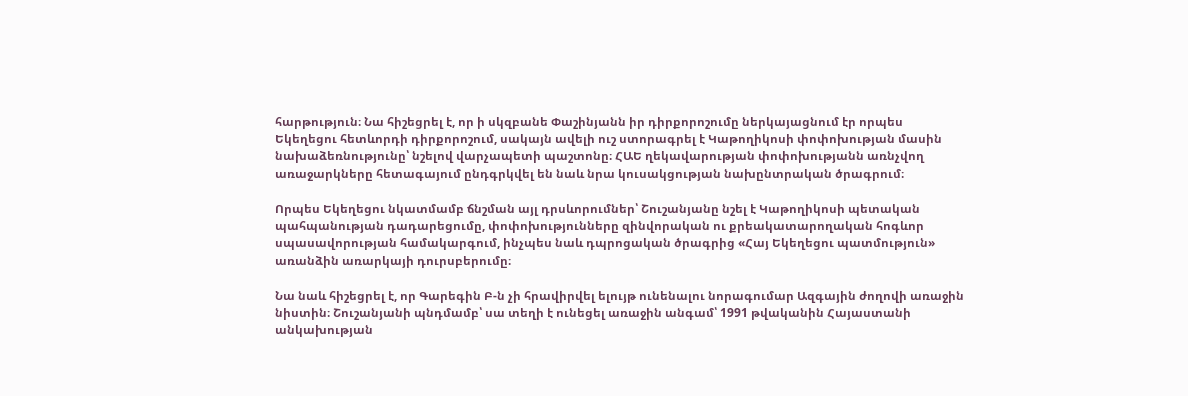հարթություն։ Նա հիշեցրել է, որ ի սկզբանե Փաշինյանն իր դիրքորոշումը ներկայացնում էր որպես Եկեղեցու հետևորդի դիրքորոշում, սակայն ավելի ուշ ստորագրել է Կաթողիկոսի փոփոխության մասին նախաձեռնությունը՝ նշելով վարչապետի պաշտոնը։ ՀԱԵ ղեկավարության փոփոխությանն առնչվող առաջարկները հետագայում ընդգրկվել են նաև նրա կուսակցության նախընտրական ծրագրում։

Որպես Եկեղեցու նկատմամբ ճնշման այլ դրսևորումներ՝ Շուշանյանը նշել է Կաթողիկոսի պետական պահպանության դադարեցումը, փոփոխությունները զինվորական ու քրեակատարողական հոգևոր սպասավորության համակարգում, ինչպես նաև դպրոցական ծրագրից «Հայ Եկեղեցու պատմություն» առանձին առարկայի դուրսբերումը։

Նա նաև հիշեցրել է, որ Գարեգին Բ-ն չի հրավիրվել ելույթ ունենալու նորագումար Ազգային ժողովի առաջին նիստին։ Շուշանյանի պնդմամբ՝ սա տեղի է ունեցել առաջին անգամ՝ 1991 թվականին Հայաստանի անկախության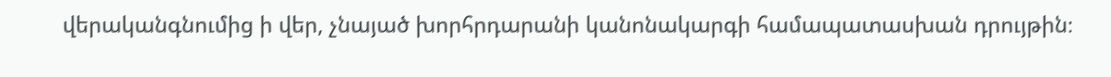վերականգնումից ի վեր, չնայած խորհրդարանի կանոնակարգի համապատասխան դրույթին։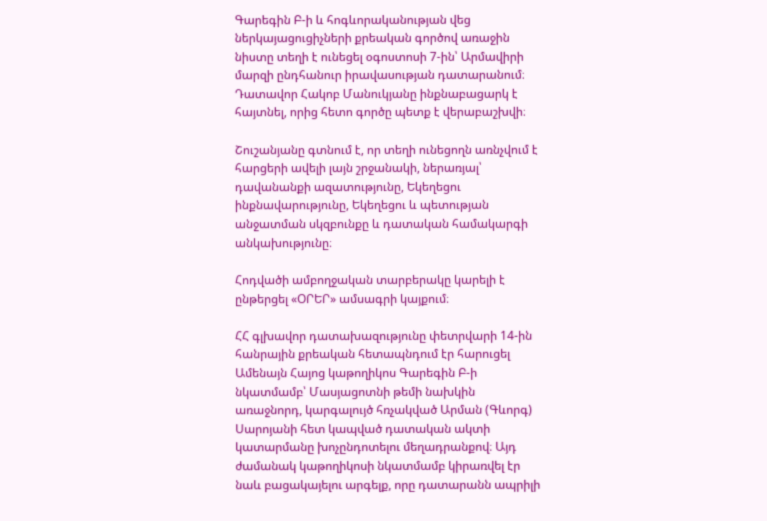Գարեգին Բ-ի և հոգևորականության վեց ներկայացուցիչների քրեական գործով առաջին նիստը տեղի է ունեցել օգոստոսի 7-ին՝ Արմավիրի մարզի ընդհանուր իրավասության դատարանում։ Դատավոր Հակոբ Մանուկյանը ինքնաբացարկ է հայտնել, որից հետո գործը պետք է վերաբաշխվի։

Շուշանյանը գտնում է, որ տեղի ունեցողն առնչվում է հարցերի ավելի լայն շրջանակի, ներառյալ՝ դավանանքի ազատությունը, Եկեղեցու ինքնավարությունը, Եկեղեցու և պետության անջատման սկզբունքը և դատական համակարգի անկախությունը։

Հոդվածի ամբողջական տարբերակը կարելի է ընթերցել «ՕՐԵՐ» ամսագրի կայքում։

ՀՀ գլխավոր դատախազությունը փետրվարի 14-ին հանրային քրեական հետապնդում էր հարուցել Ամենայն Հայոց կաթողիկոս Գարեգին Բ-ի նկատմամբ՝ Մասյացոտնի թեմի նախկին առաջնորդ, կարգալույծ հռչակված Արման (Գևորգ) Սարոյանի հետ կապված դատական ակտի կատարմանը խոչընդոտելու մեղադրանքով։ Այդ ժամանակ կաթողիկոսի նկատմամբ կիրառվել էր նաև բացակայելու արգելք, որը դատարանն ապրիլի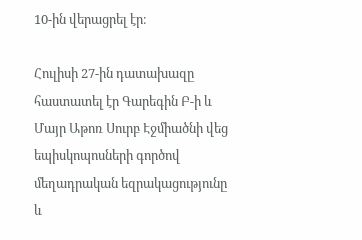10-ին վերացրել էր։

Հուլիսի 27-ին դատախազը հաստատել էր Գարեգին Բ-ի և Մայր Աթոռ Սուրբ Էջմիածնի վեց եպիսկոպոսների գործով մեղադրական եզրակացությունը և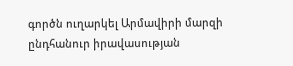գործն ուղարկել Արմավիրի մարզի ընդհանուր իրավասության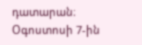դատարան։ Օգոստոսի 7-ին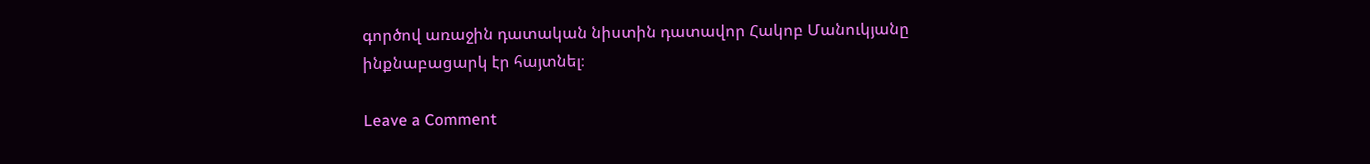գործով առաջին դատական նիստին դատավոր Հակոբ Մանուկյանը ինքնաբացարկ էր հայտնել։

Leave a Comment